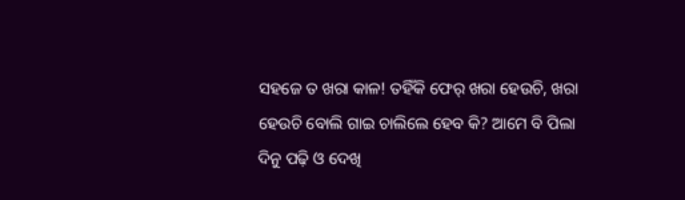ସହଜେ ତ ଖରା କାଳ! ତହିଁକି ଫେର୍ ଖରା ହେଉଚି, ଖରା ହେଉଚି ବୋଲି ଗାଇ ଚାଲିଲେ ହେବ କି? ଆମେ ବି ପିଲା ଦିନୁ ପଢ଼ି ଓ ଦେଖି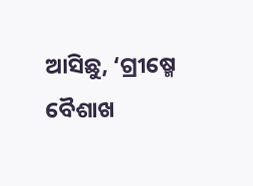ଆସିଛୁ, ‘ଗ୍ରୀଷ୍ମେ ବୈଶାଖ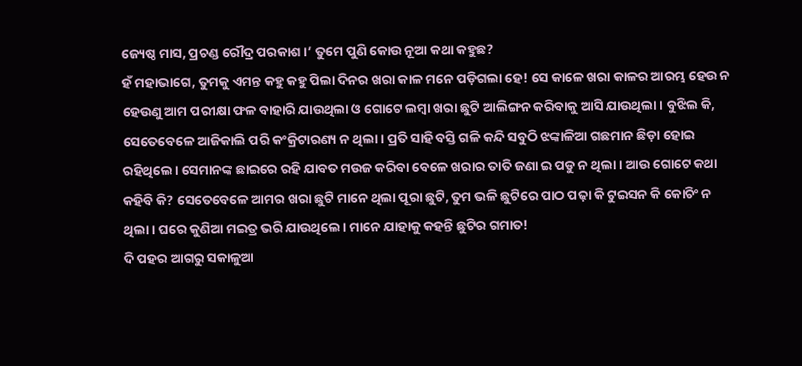ଜ୍ୟେଷ୍ଠ ମାସ, ପ୍ରଚଣ୍ଡ ରୌଦ୍ର ପରକାଶ।’ ତୁମେ ପୁଣି କୋଉ ନୂଆ କଥା କହୁଛ?
ହଁ ମହାଭାଗେ, ତୁମକୁ ଏମନ୍ତ କହୁ କହୁ ପିଲା ଦିନର ଖରା କାଳ ମନେ ପଡ଼ିଗଲା ହେ! ସେ କାଳେ ଖରା କାଳର ଆରମ୍ଭ ହେଉ ନ ହେଉଣୁ ଆମ ପରୀକ୍ଷା ଫଳ ବାହାରି ଯାଉଥିଲା ଓ ଗୋଟେ ଲମ୍ବା ଖରା ଛୁଟି ଆଲିଙ୍ଗନ କରିବାକୁ ଆସି ଯାଉଥିଲା। ବୁଝିଲ କି, ସେତେବେଳେ ଆଜିକାଲି ପରି କଂକ୍ରିଟାରଣ୍ୟ ନ ଥିଲା। ପ୍ରତି ସାହି ବସ୍ତି ଗଳି କନ୍ଦି ସବୁଠି ଝଙ୍କାଳିଆ ଗଛମାନ ଛିଡ଼ା ହୋଇ ରହିଥିଲେ। ସେମାନଙ୍କ ଛାଇରେ ରହି ଯାବତ ମଉଜ କରିବା ବେଳେ ଖରାର ତାତି ଜଣା ଇ ପଡୁ ନ ଥିଲା। ଆଉ ଗୋଟେ କଥା କହିବି କି? ସେତେବେଳେ ଆମର ଖରା ଛୁଟି ମାନେ ଥିଲା ପୂରା ଛୁଟି, ତୁମ ଭଳି ଛୁଟିରେ ପାଠ ପଢ଼ା କି ଟୁଇସନ କି କୋଚିଂ ନ ଥିଲା। ଘରେ କୁଣିଆ ମଇତ୍ର ଭରି ଯାଉଥିଲେ। ମାନେ ଯାହାକୁ କହନ୍ତି ଛୁଟିର ଗମାତ!
ଦି ପହର ଆଗରୁ ସକାଳୁଆ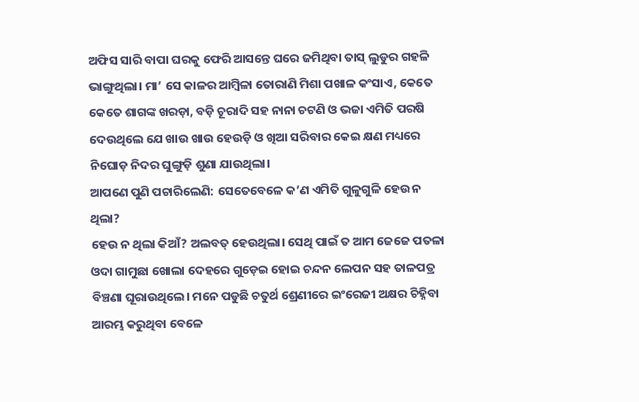ଅଫିସ ସାରି ବାପା ଘରକୁ ଫେରି ଆସନ୍ତେ ଘରେ ଜମିଥିବା ତାସ୍ ଲୁଡୁର ଗହଳି ଭାଙ୍ଗୁଥିଲା। ମା’ ସେ କାଳର ଆମ୍ବିଳା ତୋରାଣି ମିଶା ପଖାଳ କଂସାଏ, କେତେ କେତେ ଶାଗଙ୍କ ଖରଡ଼ା, ବଡ଼ି ଚୂରାଦି ସହ ନାନା ଚଟଣି ଓ ଭଜା ଏମିତି ପରଷି ଦେଉଥିଲେ ଯେ ଖାଉ ଖାଉ ହେଉଡ଼ି ଓ ଖିଆ ସରିବାର କେଇ କ୍ଷଣ ମଧ୍ୟରେ ନିଘୋଡ଼ ନିଦର ଘୁଙ୍ଗୁଡ଼ି ଶୁଣା ଯାଉଥିଲା।
ଆପଣେ ପୁଣି ପଚାରିଲେଣି: ସେତେବେଳେ କ’ଣ ଏମିତି ଗୁଳୁଗୁଳି ହେଉ ନ ଥିଲା?
ହେଉ ନ ଥିଲା କିଆଁ? ଅଲବତ୍ ହେଉଥିଲା। ସେଥି ପାଇଁ ତ ଆମ ଜେଜେ ପତଳା ଓଦା ଗାମୁଛା ଖୋଲା ଦେହରେ ଗୁଡ଼େଇ ହୋଇ ଚନ୍ଦନ ଲେପନ ସହ ତାଳପତ୍ର ବିଞ୍ଚଣା ଘୂରାଉଥିଲେ। ମନେ ପଡୁଛି ଚତୁର୍ଥ ଶ୍ରେଣୀରେ ଇଂରେଜୀ ଅକ୍ଷର ଚିହ୍ନିବା ଆରମ୍ଭ କରୁଥିବା ବେଳେ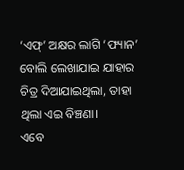‘ଏଫ୍’ ଅକ୍ଷର ଲାଗି ‘ଫ୍ୟାନ’ ବୋଲି ଲେଖାଯାଇ ଯାହାର ଚିତ୍ର ଦିଆଯାଇଥିଲା, ତାହା ଥିଲା ଏଇ ବିଞ୍ଚଣା।
ଏବେ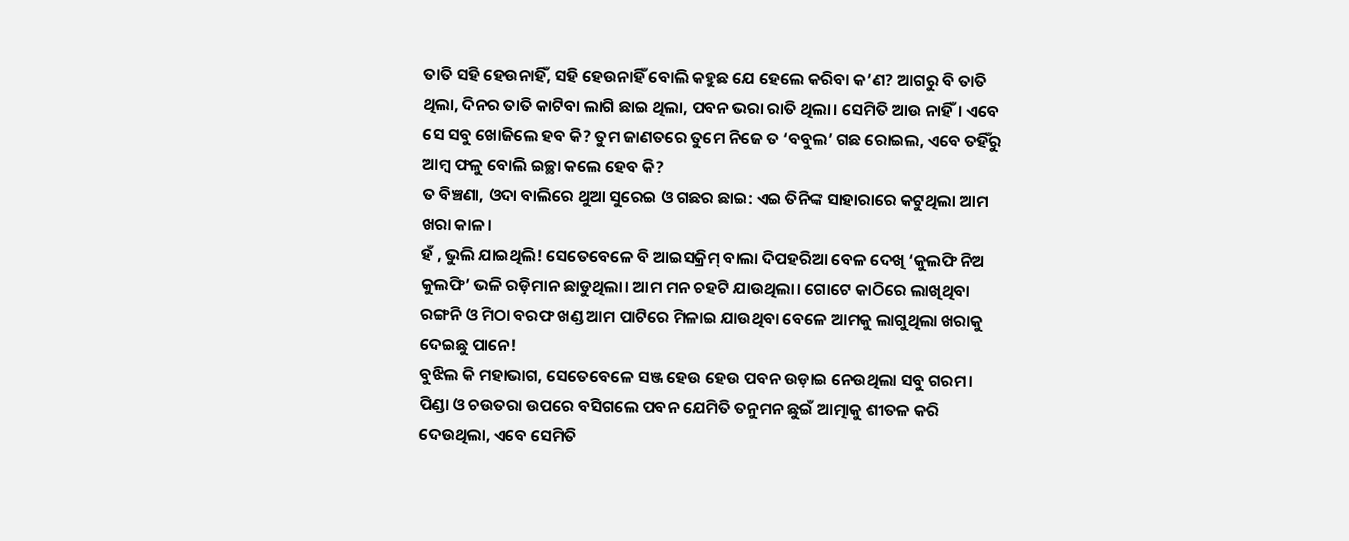ତାତି ସହି ହେଉନାହିଁ, ସହି ହେଉନାହିଁ ବୋଲି କହୁଛ ଯେ ହେଲେ କରିବା କ’ଣ? ଆଗରୁ ବି ତାତି ଥିଲା, ଦିନର ତାତି କାଟିବା ଲାଗି ଛାଇ ଥିଲା, ପବନ ଭରା ରାତି ଥିଲା। ସେମିତି ଆଉ ନାହିଁ। ଏବେ ସେ ସବୁ ଖୋଜିଲେ ହବ କି? ତୁମ ଜାଣତରେ ତୁମେ ନିଜେ ତ ‘ବବୁଲ’ ଗଛ ରୋଇଲ, ଏବେ ତହିଁରୁ ଆମ୍ବ ଫଳୁ ବୋଲି ଇଚ୍ଛା କଲେ ହେବ କି?
ତ ବିଞ୍ଚଣା, ଓଦା ବାଲିରେ ଥୁଆ ସୁରେଇ ଓ ଗଛର ଛାଇ: ଏଇ ତିନିଙ୍କ ସାହାରାରେ କଟୁଥିଲା ଆମ ଖରା କାଳ।
ହଁ , ଭୁଲି ଯାଇଥିଲି! ସେତେବେଳେ ବି ଆଇସକ୍ରିମ୍ ବାଲା ଦିପହରିଆ ବେଳ ଦେଖି ‘କୁଲଫି ନିଅ କୁଲଫି’ ଭଳି ରଡ଼ିମାନ ଛାଡୁଥିଲା। ଆମ ମନ ଚହଟି ଯାଉଥିଲା। ଗୋଟେ କାଠିରେ ଲାଖିଥିବା ରଙ୍ଗନି ଓ ମିଠା ବରଫ ଖଣ୍ଡ ଆମ ପାଟିରେ ମିଳାଇ ଯାଉଥିବା ବେଳେ ଆମକୁ ଲାଗୁଥିଲା ଖରାକୁ ଦେଇଛୁ ପାନେ!
ବୁଝିଲ କି ମହାଭାଗ, ସେତେବେଳେ ସଞ୍ଜ ହେଉ ହେଉ ପବନ ଉଡ଼ାଇ ନେଉଥିଲା ସବୁ ଗରମ। ପିଣ୍ଡା ଓ ଚଉତରା ଉପରେ ବସିଗଲେ ପବନ ଯେମିତି ତନୁମନ ଛୁଇଁ ଆତ୍ମାକୁ ଶୀତଳ କରି ଦେଉଥିଲା, ଏବେ ସେମିତି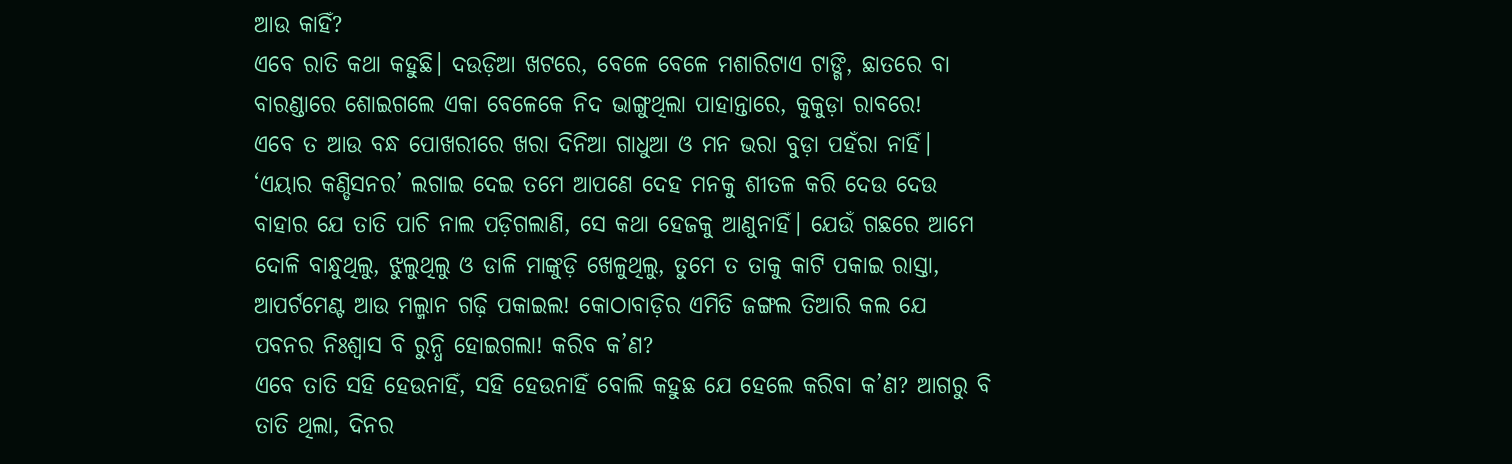ଆଉ କାହିଁ?
ଏବେ ରାତି କଥା କହୁଛି। ଦଉଡ଼ିଆ ଖଟରେ, ବେଳେ ବେଳେ ମଶାରିଟାଏ ଟାଙ୍ଗି, ଛାତରେ ବା ବାରଣ୍ଡାରେ ଶୋଇଗଲେ ଏକା ବେଳେକେ ନିଦ ଭାଙ୍ଗୁଥିଲା ପାହାନ୍ତାରେ, କୁକୁଡ଼ା ରାବରେ!
ଏବେ ତ ଆଉ ବନ୍ଧ ପୋଖରୀରେ ଖରା ଦିନିଆ ଗାଧୁଆ ଓ ମନ ଭରା ବୁଡ଼ା ପହଁରା ନାହିଁ। ‘ଏୟାର କଣ୍ଡିସନର’ ଲଗାଇ ଦେଇ ତମେ ଆପଣେ ଦେହ ମନକୁ ଶୀତଳ କରି ଦେଉ ଦେଉ ବାହାର ଯେ ତାତି ପାଚି ନାଲ ପଡ଼ିଗଲାଣି, ସେ କଥା ହେଜକୁ ଆଣୁନାହିଁ। ଯେଉଁ ଗଛରେ ଆମେ ଦୋଳି ବାନ୍ଧୁଥିଲୁ, ଝୁଲୁଥିଲୁ ଓ ଡାଳି ମାଙ୍କୁଡ଼ି ଖେଳୁଥିଲୁ, ତୁମେ ତ ତାକୁ କାଟି ପକାଇ ରାସ୍ତା, ଆପର୍ଟମେଣ୍ଟ ଆଉ ମଲ୍ମାନ ଗଢ଼ି ପକାଇଲ! କୋଠାବାଡ଼ିର ଏମିତି ଜଙ୍ଗଲ ତିଆରି କଲ ଯେ ପବନର ନିଃଶ୍ବାସ ବି ରୁନ୍ଧି ହୋଇଗଲା! କରିବ କ’ଣ?
ଏବେ ତାତି ସହି ହେଉନାହିଁ, ସହି ହେଉନାହିଁ ବୋଲି କହୁଛ ଯେ ହେଲେ କରିବା କ’ଣ? ଆଗରୁ ବି ତାତି ଥିଲା, ଦିନର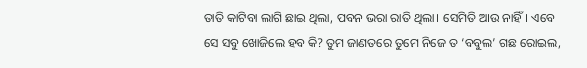ତାତି କାଟିବା ଲାଗି ଛାଇ ଥିଲା, ପବନ ଭରା ରାତି ଥିଲା। ସେମିତି ଆଉ ନାହିଁ। ଏବେ ସେ ସବୁ ଖୋଜିଲେ ହବ କି? ତୁମ ଜାଣତରେ ତୁମେ ନିଜେ ତ ‘ବବୁଲ’ ଗଛ ରୋଇଲ,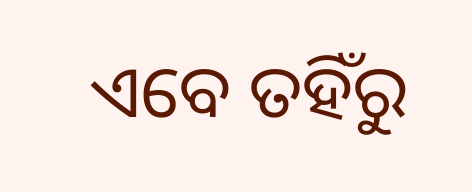ଏବେ ତହିଁରୁ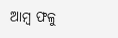ଆମ୍ବ ଫଳୁ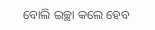ବୋଲି ଇଚ୍ଛା କଲେ ହେବ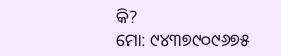କି?
ମୋ: ୯୪୩୭୯୦୯୬୭୫